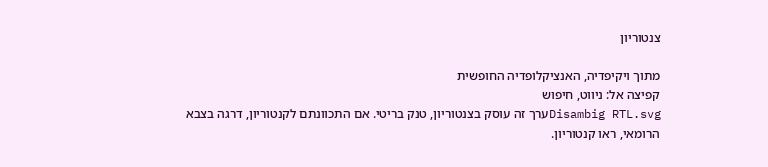צנטוריון

מתוך ויקיפדיה, האנציקלופדיה החופשית
קפיצה אל: ניווט, חיפוש
Disambig RTL.svgערך זה עוסק בצנטוריון, טנק בריטי. אם התכוונתם לקנטוריון, דרגה בצבא הרומאי, ראו קנטוריון.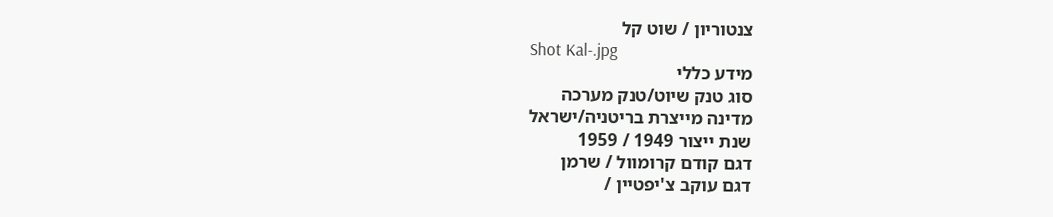צנטוריון / שוט קל
Shot Kal-.jpg
מידע כללי
סוג טנק שיוט/טנק מערכה
מדינה מייצרת בריטניה/ישראל
שנת ייצור 1949 / 1959
דגם קודם קרומוול / שרמן
דגם עוקב צ'יפטיין /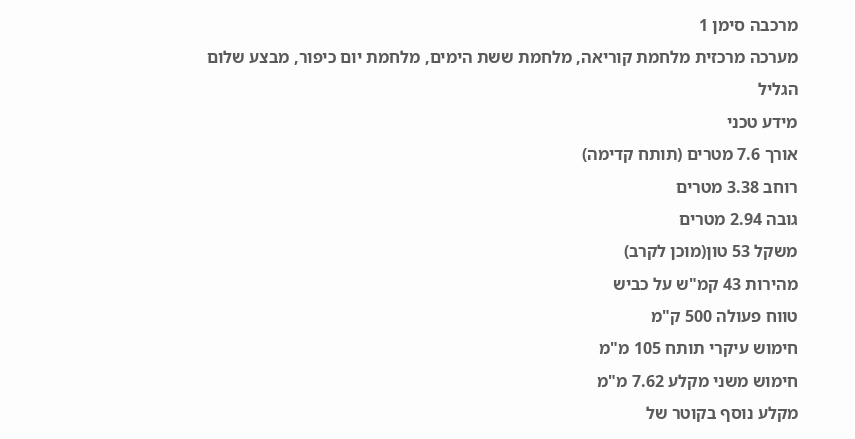מרכבה סימן 1
מערכה מרכזית מלחמת קוריאה, מלחמת ששת הימים, מלחמת יום כיפור, מבצע שלום הגליל
מידע טכני
אורך 7.6 מטרים (תותח קדימה)
רוחב 3.38 מטרים
גובה 2.94 מטרים
משקל 53 טון(מוכן לקרב)
מהירות 43 קמ"ש על כביש
טווח פעולה 500 ק"מ
חימוש עיקרי תותח 105 מ"מ
חימוש משני מקלע 7.62 מ"מ
מקלע נוסף בקוטר של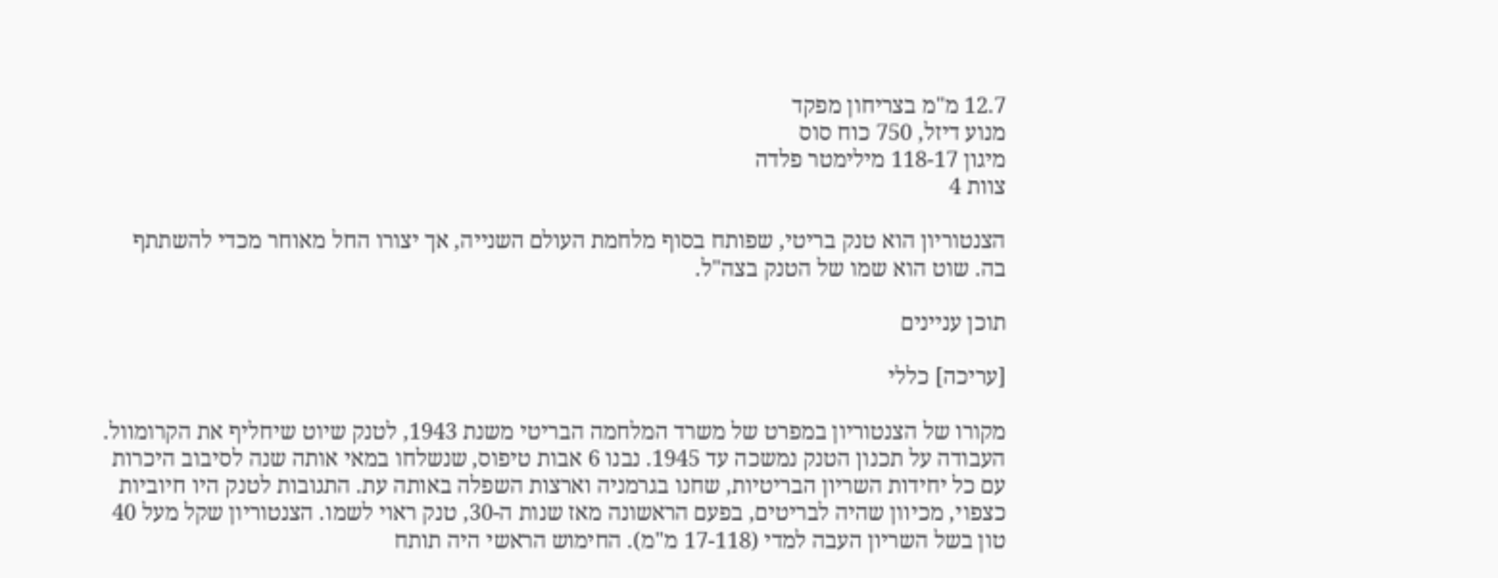12.7 מ"מ בצריחון מפקד
מנוע דיזל, 750 כוח סוס
מיגון 118-17 מילימטר פלדה
צוות 4

הצנטוריון הוא טנק בריטי, שפותח בסוף מלחמת העולם השנייה, אך יצורו החל מאוחר מכדי להשתתף בה. שוט הוא שמו של הטנק בצה"ל.

תוכן עניינים

[עריכה] כללי

מקורו של הצנטוריון במפרט של משרד המלחמה הבריטי משנת 1943, לטנק שיוט שיחליף את הקרומוול. העבודה על תכנון הטנק נמשכה עד 1945. נבנו 6 אבות טיפוס, שנשלחו במאי אותה שנה לסיבוב היכרות עם כל יחידות השריון הבריטיות, שחנו בגרמניה וארצות השפלה באותה עת. התגובות לטנק היו חיוביות כצפוי, מכיוון שהיה לבריטים, בפעם הראשונה מאז שנות ה-30, טנק ראוי לשמו. הצנטוריון שקל מעל 40 טון בשל השריון העבה למדי (17-118 מ"מ). החימוש הראשי היה תותח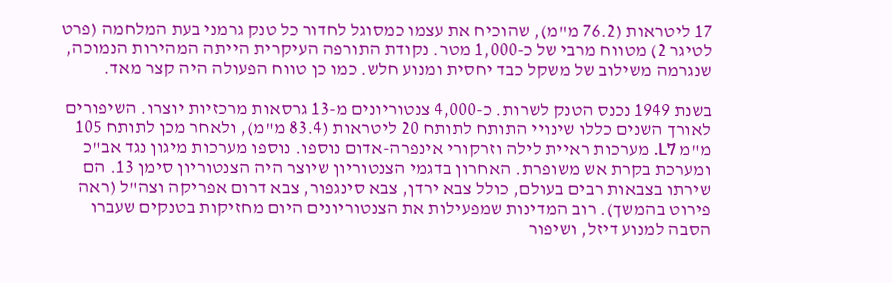17 ליטראות (76.2 מ"מ), שהוכיח את עצמו כמסוגל לחדור כל טנק גרמני בעת המלחמה (פרט לטיגר 2) מטווח מרבי של כ-1,000 מטר. נקודת התורפה העיקרית הייתה המהירות הנמוכה, שנגרמה משילוב של משקל כבד יחסית ומנוע חלש. כמו כן טווח הפעולה היה קצר מאד.

בשנת 1949 נכנס הטנק לשרות. כ-4,000 צנטוריונים מ-13 גרסאות מרכזיות יוצרו. השיפורים לאורך השנים כללו שינויי התותח לתותח 20 ליטראות (83.4 מ"מ), ולאחר מכן לתותח 105 מ"מ L7. מערכות ראיית לילה וזרקורי אינפרה-אדום נוספו. נוספו מערכות מיגון נגד אב"כ ומערכת בקרת אש משופרת. האחרון בדגמי הצנטוריון שיוצר היה הצנטוריון סימן 13. הם שירתו בצבאות רבים בעולם, כולל צבא ירדן, צבא סינגפור, צבא דרום אפריקה וצה"ל (ראה פירוט בהמשך). רוב המדינות שמפעילות את הצנטוריונים היום מחזיקות בטנקים שעברו הסבה למנוע דיזל, ושיפור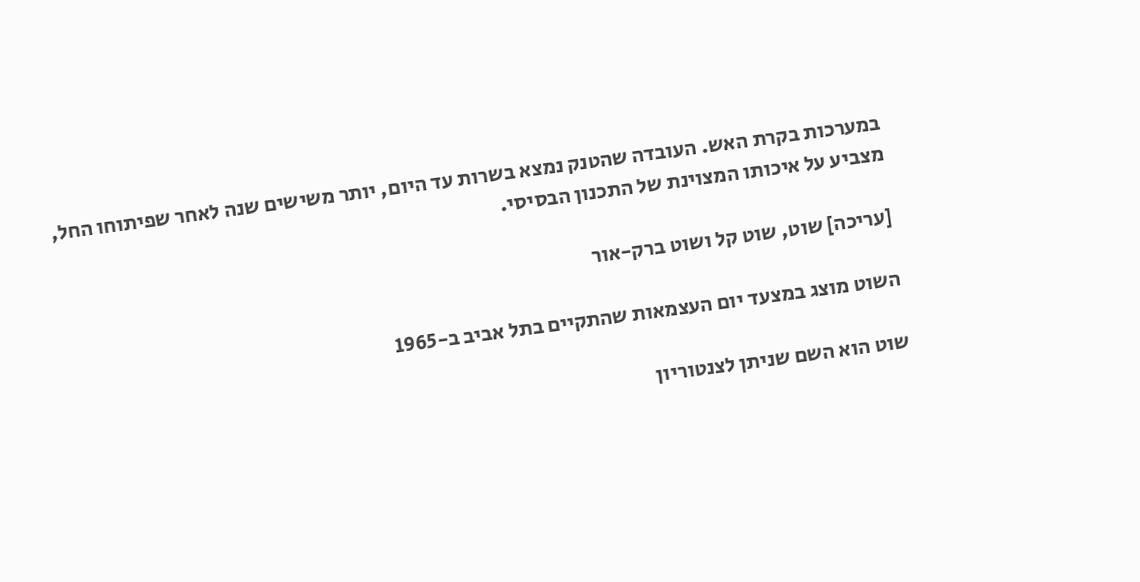במערכות בקרת האש. העובדה שהטנק נמצא בשרות עד היום, יותר משישים שנה לאחר שפיתוחו החל, מצביע על איכותו המצוינת של התכנון הבסיסי.

[עריכה] שוט, שוט קל ושוט ברק-אור

השוט מוצג במצעד יום העצמאות שהתקיים בתל אביב ב-1965

שוט הוא השם שניתן לצנטוריון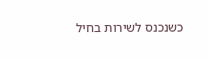כשנכנס לשירות בחיל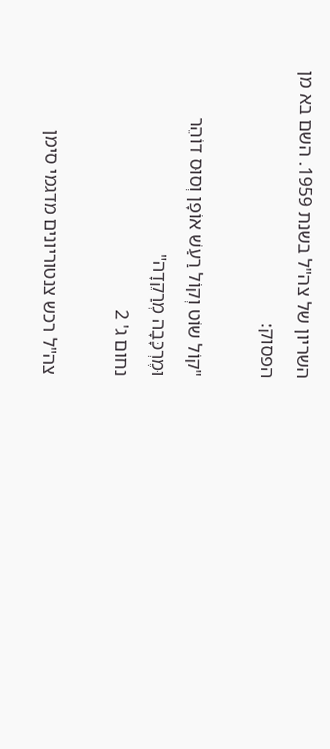השריון של צה"ל בשנת 1959. השם בא מן הפסוק:

"קוֹל שוֹט וְקוֹל רַעַשׁ אוֹפָן וְסוּס דוֹהֵר וּמֶרְכָּבָה מְרַקֵדָה"
נחום ג' 2

צה"ל רכש צנטוריונים מדגמי סימן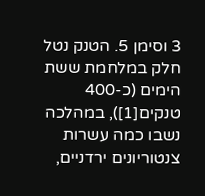3 וסימן 5. הטנק נטל חלק במלחמת ששת הימים (כ-400 טנקים[1]), במהלכה נשבו כמה עשרות צנטוריונים ירדניים,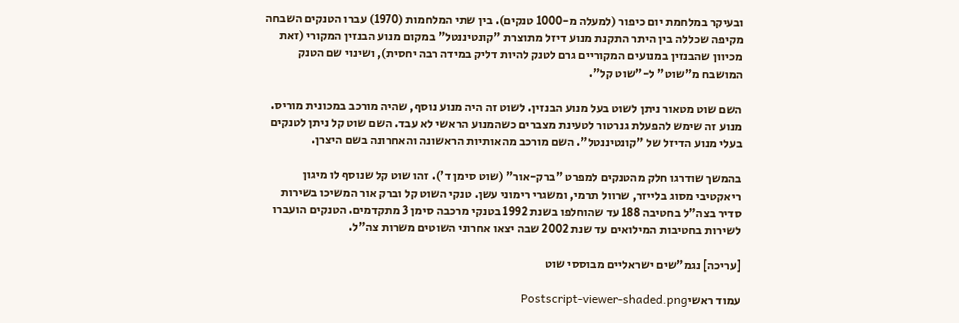ובעיקר במלחמת יום כיפור (למעלה מ-1000 טנקים). בין שתי המלחמות (1970) עברו הטנקים השבחה מקיפה שכללה בין היתר התקנת מנוע דיזל מתוצרת "קונטיננטל" במקום מנוע הבנזין המקורי (זאת מכיוון שהבנזין במנועים המקוריים גרם לטנק להיות דליק במידה רבה יחסית), ושינוי שם הטנק המושבח מ"שוט" ל-"שוט קל".

השם שוט מטאור ניתן לשוט בעל מנוע הבנזין. לשוט זה היה מנוע נוסף, שהיה מורכב במכונית מוריס. מנוע זה שימש להפעלת גנרטור לטעינת מצברים כשהמנוע הראשי לא עבד. השם שוט קל ניתן לטנקים בעלי מנוע הדיזל של "קונטיננטל". השם מורכב מהאותיות הראשונה והאחרונה בשם היצרן.

בהמשך שודרגו חלק מהטנקים למפרט "ברק-אור" (שוט סימן ד'). זהו שוט קל שנוסף לו מיגון ריאקטיבי מסוג בלייזר, שרוול תרמי, ומשגרי רימוני עשן. טנקי השוט קל וברק אור המשיכו בשירות סדיר בצה"ל בחטיבה 188 עד שהוחלפו בשנת 1992 בטנקי מרכבה סימן 3 מתקדמים. הטנקים הועברו לשירות בחטיבות המילואים עד שנת 2002 שבה יצאו אחרוני השוטים משרות צה"ל.

[עריכה] נגמ"שים ישראליים מבוססי שוט

עמוד ראשיPostscript-viewer-shaded.png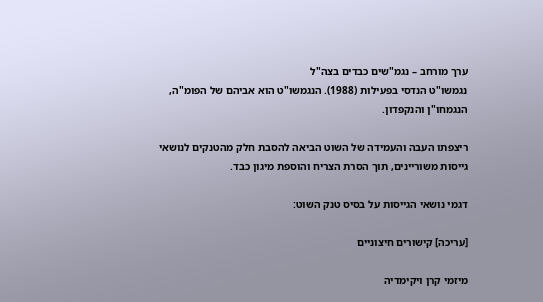ערך מורחב – נגמ"שים כבדים בצה"ל
נגמשו"ט הנדסי בפעילות (1988). הנגמשו"ט הוא אביהם של הפומ"ה, הנגמחו"ן והנקפדון.

ריצפתו העבה והעמידה של השוט הביאה להסבת חלק מהטנקים לנושאי גייסות משוריינים, תוך הסרת הצריח והוספת מיגון כבד.

דגמי נושאי הגייסות על בסיס טנק השוט:

[עריכה] קישורים חיצוניים

מיזמי קרן ויקימדיה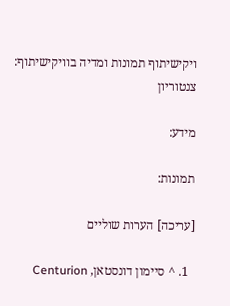ויקישיתוף תמונות ומדיה בוויקישיתוף: צנטוריון

מידע:

תמונות:

[עריכה] הערות שוליים

  1. ^ סיימון דונסטאן, Centurion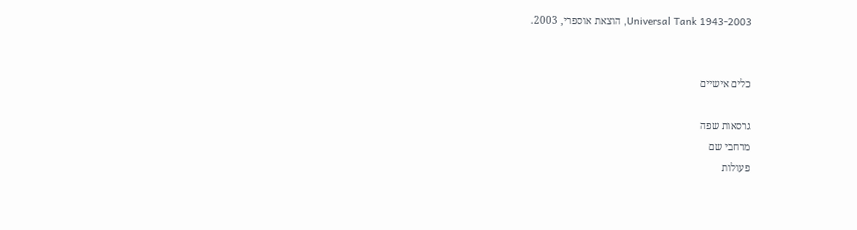Universal Tank 1943-2003, הוצאת אוספרי, 2003.


כלים אישיים

גרסאות שפה
מרחבי שם
פעולות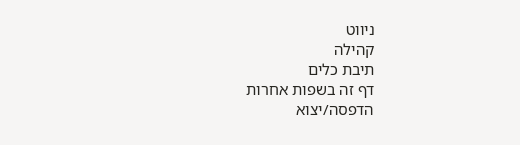ניווט
קהילה
תיבת כלים
דף זה בשפות אחרות
הדפסה/יצוא